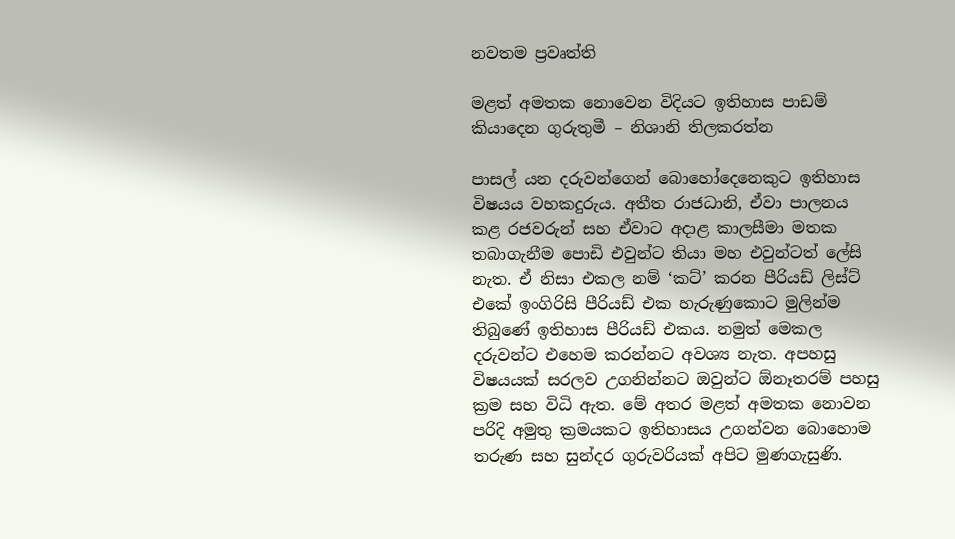නවතම ප්‍රවෘත්ති

මළත් අමතක නොවෙන විදියට ඉතිහාස පාඩම් කියාදෙන ගුරුතුමී – නිශානි තිලකරත්න

පාසල් යන දරුවන්ගෙන් බොහෝදෙනෙකුට ඉතිහාස විෂයය වහකදුරුය. අතීත රාජධානි, ඒවා පාලනය කළ රජවරුන් සහ ඒවාට අදාළ කාලසීමා මතක තබාගැනීම පොඩි එවුන්ට තියා මහ එවුන්ටත් ලේසි නැත. ඒ නිසා එකල නම් ‘කට්’ කරන පීරියඩ් ලිස්ට් එකේ ඉංගිරිසි පීරියඩ් එක හැරුණුකොට මුලින්ම තිබු‍ණේ ඉතිහාස පීරියඩ් එකය. නමුත් මෙකල දරුවන්ට එහෙම කරන්නට අවශ්‍ය නැත. අපහසු විෂයයක් සරලව උගනින්නට ඔවුන්ට ඕනෑතරම් පහසු ක්‍රම සහ විධි ඇත. මේ අතර මළත් අමතක නොවන පරිදි අමුතු ක්‍රමයකට ඉතිහාසය උගන්වන බොහොම තරුණ සහ සුන්දර ගුරුවරියක් අපිට මුණගැසුණි.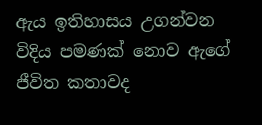ඇය ඉතිහාසය උගන්වන විදිය පමණක් නොව ඇගේ ජීවිත කතාවද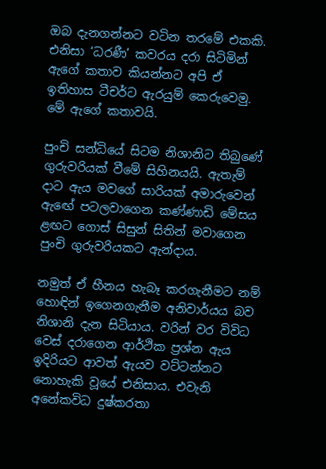ඔබ දැනගන්නට වටින තරමේ එකකි. එනිසා ‘ධරණී’ කවරය දරා සිටිමින් ඇගේ කතාව කියන්නට අපි ඒ ඉතිහාස ටීචර්ට ඇරයුම් කෙරුවෙමු. මේ ඇගේ කතාවයි.

පුංචි සන්ධියේ සිටම නිශානිට තිබුණේ ගුරුවරියක් වීමේ සිහිනයයි. ඇතැම් දාට ඇය මවගේ සාරියක් අමාරුවෙන් ඇඟේ පටලවාගෙන කණ්ණාඩි මේසය ළඟට ගොස් සිසුන් සිතින් මවාගෙන පුංචි ගුරුවරියකට ඇන්දාය.

නමුත් ඒ හීනය හැබෑ කරගැනීමට නම් හොඳින් ඉගෙනගැනීම අනිවාර්යය බව නිශානි දැන සිටියාය. වරින් වර විවිධ වෙස් දරාගෙන ආර්ථික ප්‍රශ්න ඇය ඉදිරියට ආවත් ඇයව වට්ටන්නට නොහැකි වූයේ එනිසාය. එවැනි අනේකවිධ දුෂ්කරතා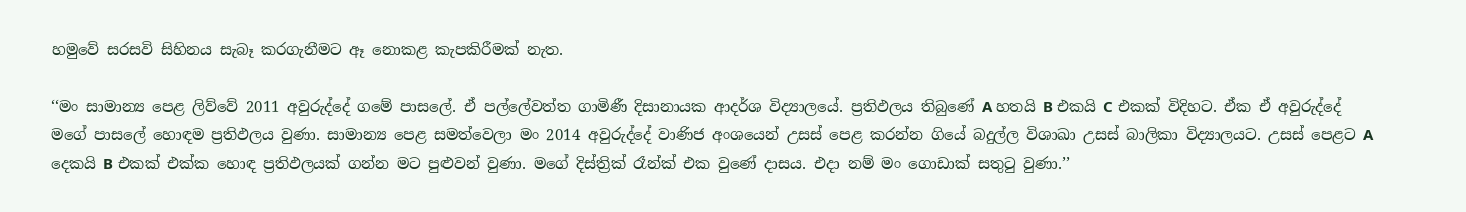හමුවේ සරසවි සිහිනය සැබෑ කරගැනීමට ඈ නොකළ කැපකිරීමක් නැත.

‘‘මං සාමාන්‍ය පෙළ ලිව්වේ 2011 අවුරුද්දේ ගමේ පාසලේ. ඒ පල්ලේවත්ත ගාමිණී දිසානායක ආදර්ශ විද්‍යාලයේ. ප්‍රතිඵලය තිබුණේ A හතයි B එකයි C එකක් විදිහට. ඒක ඒ අවුරුද්දේ මගේ පාසලේ හොඳම ප්‍රතිඵලය වුණා. සාමාන්‍ය පෙළ සමත්වෙලා මං 2014 අවුරුද්දේ වාණිජ අංශයෙන් උසස් පෙළ කරන්න ගියේ බදුල්ල විශාඛා උසස් බාලිකා විද්‍යාලයට. උසස් පෙළට A දෙකයි B එකක් එක්ක හොඳ ප්‍රතිඵලයක් ගන්න මට පුළුවන් වුණා. මගේ දිස්ත්‍රික් රෑන්ක් එක වුණේ දාසය. එදා නම් මං ගොඩාක් සතුටු වුණා.’’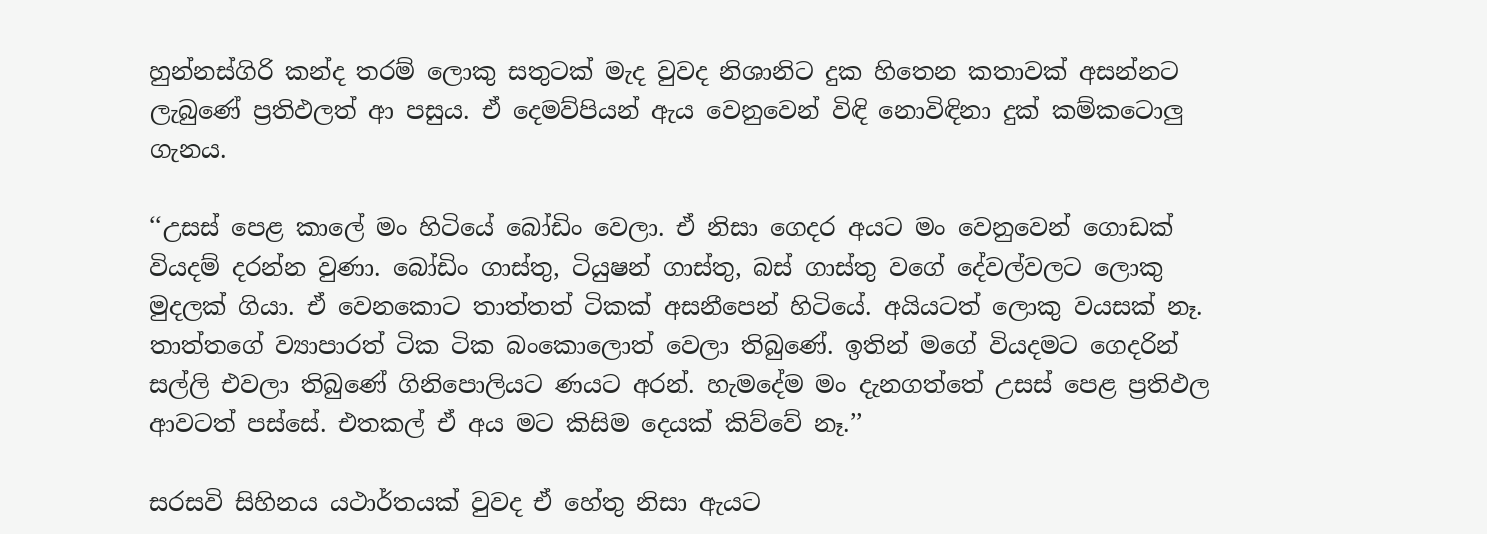හුන්නස්ගිරි කන්ද තරම් ලොකු සතුටක් මැද වුවද නිශානිට දුක හිතෙන කතාවක් අසන්නට ලැබුණේ ප්‍රතිඵලත් ආ පසුය. ඒ දෙමව්පියන් ඇය වෙනුවෙන් විඳි නොවිඳිනා දුක් කම්කටොලු ගැනය.

‘‘උසස් පෙළ කාලේ මං හිටියේ බෝඩිං වෙලා. ඒ නිසා ගෙදර අයට මං වෙනුවෙන් ගොඩක් වියදම් දරන්න වුණා. බෝඩිං ගාස්තු, ටියුෂන් ගාස්තු, බස් ගාස්තු වගේ දේවල්වලට ලොකු මුදලක් ගියා. ඒ වෙනකොට තාත්තත් ටිකක් අසනීපෙන් හිටියේ. අයියටත් ලොකු වයසක් නෑ. තාත්තගේ ව්‍යාපාරත් ටික ටික බංකොලොත් වෙලා තිබුණේ. ඉතින් මගේ වියදමට ගෙදරින් සල්ලි එවලා තිබුණේ ගිනිපොලියට ණයට අරන්. හැමදේම මං දැනගත්තේ උසස් පෙළ ප්‍රතිඵල ආවටත් පස්සේ. එතකල් ඒ අය මට කිසිම දෙයක් කිව්වේ නෑ.’’

සරසවි සිහිනය යථාර්තයක් වුවද ඒ හේතු නිසා ඇයට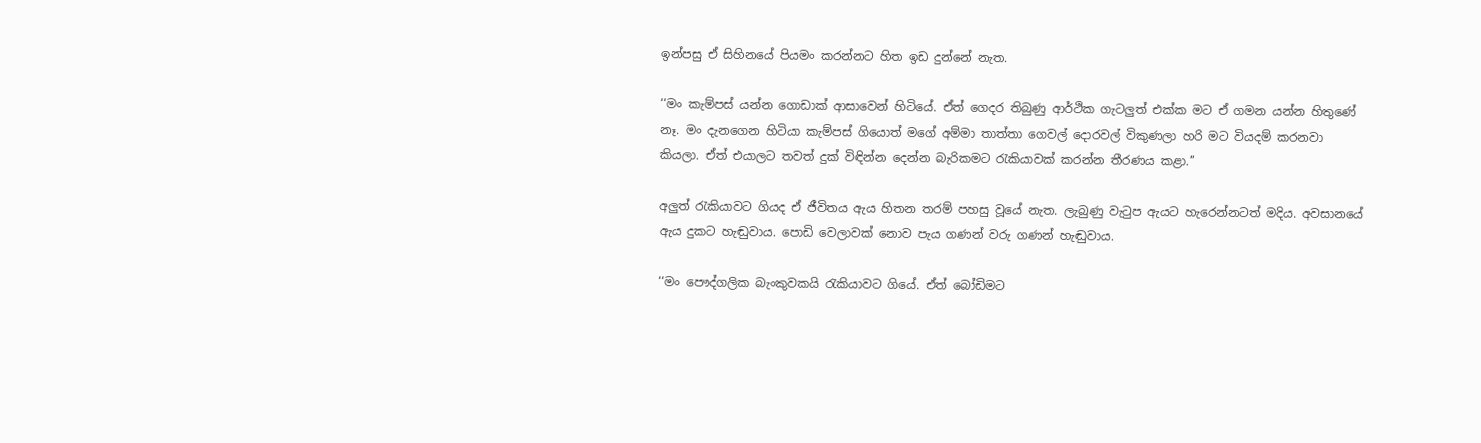ඉන්පසු ඒ සිහිනයේ පියමං කරන්නට හිත ඉඩ දුන්නේ නැත.

‘‘මං කැම්පස් යන්න ගොඩාක් ආසාවෙන් හිටියේ. ඒත් ගෙදර තිබුණු ආර්ථික ගැටලුත් එක්ක මට ඒ ගමන යන්න හිතුණේ නෑ. මං දැනගෙන හිටියා කැම්පස් ගියොත් මගේ අම්මා තාත්තා ගෙවල් දොරවල් විකුණලා හරි මට වියදම් කරනවා කියලා. ඒත් එයාලට තවත් දුක් විඳින්න දෙන්න බැරිකමට රැකියාවක් කරන්න තීරණය කළා.’’

අලුත් රැකියාවට ගියද ඒ ජීවිතය ඇය හිතන තරම් පහසු වූයේ නැත. ලැබුණු වැටුප ඇයට හැරෙන්නටත් මදිය. අවසානයේ ඇය දුකට හැඬුවාය. පොඩි වෙලාවක් නොව පැය ගණන් වරු ගණන් හැඬුවාය.

‘‘මං පෞද්ගලික බැංකුවකයි රැකියාවට ගියේ. ඒත් බෝඩිමට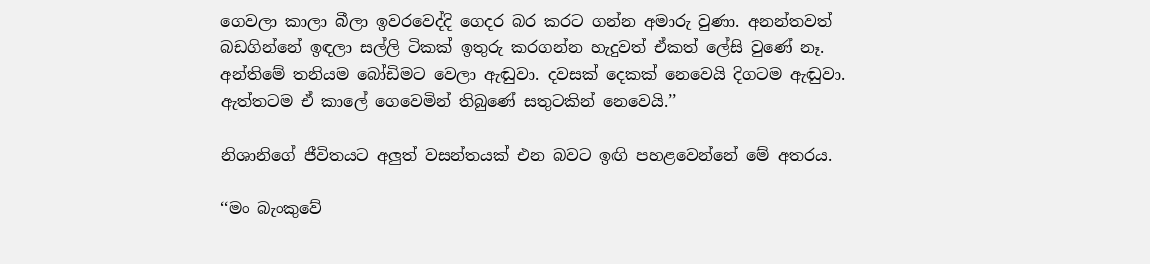ගෙවලා කාලා බීලා ඉවරවෙද්දි ගෙදර බර කරට ගන්න අමාරු වුණා. අනන්තවත් බඩගින්නේ ඉඳලා සල්ලි ටිකක් ඉතුරු කරගන්න හැදුවත් ඒකත් ලේසි වුණේ නෑ. අන්තිමේ තනියම බෝඩිමට වෙලා ඇඬුවා. දවසක් දෙකක් නෙවෙයි දිගටම ඇඬුවා. ඇත්තටම ඒ කාලේ ගෙවෙමින් තිබුණේ සතුටකින් නෙවෙයි.’’

නිශානිගේ ජීවිතයට අලුත් වසන්තයක් එන බවට ඉඟි පහළවෙන්නේ මේ අතරය.

‘‘මං බැංකුවේ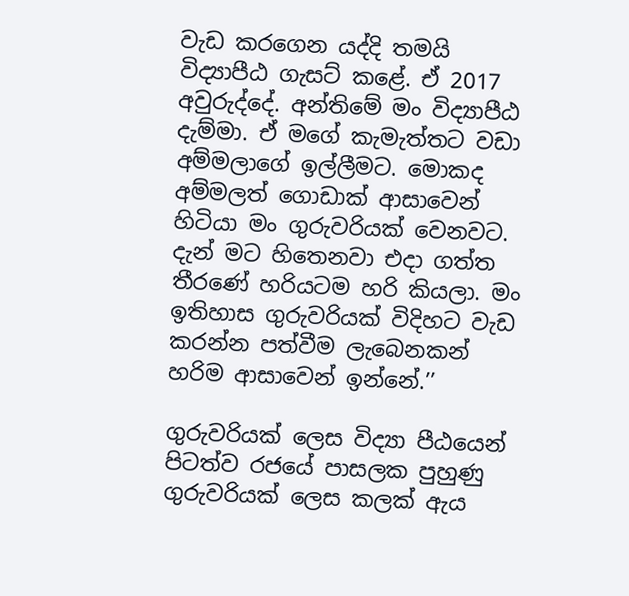වැඩ කරගෙන යද්දි තමයි විද්‍යාපීඨ ගැසට් කළේ. ඒ 2017 අවුරුද්දේ. අන්තිමේ මං විද්‍යාපීඨ දැම්මා. ඒ මගේ කැමැත්තට වඩා අම්මලාගේ ඉල්ලීමට. මොකද අම්මලත් ගොඩාක් ආසාවෙන් හිටියා මං ගුරුවරියක් වෙනවට. දැන් මට හිතෙනවා එදා ගත්ත තීරණේ හරියටම හරි කියලා. මං ඉතිහාස ගුරුවරියක් විදිහට වැඩ කරන්න පත්වීම ලැබෙනකන් හරිම ආසාවෙන් ඉන්නේ.’’

ගුරුවරියක් ලෙස විද්‍යා පීඨයෙන් පිටත්ව රජයේ පාසලක පුහුණු ගුරුවරියක් ලෙස කලක් ඇය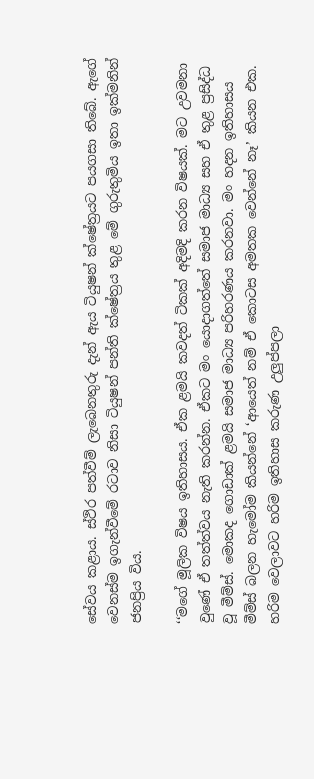සේවය කළාය. ස්ථිර පත්වීම් ලැබෙනතුරු දැන් ඇය ටියුෂන් ක්ෂේත්‍රයට පයගසා තිබේ. ඇගේ වෙනස්ම ඉගැන්වීමේ රටාව නිසා ටියුෂන් පන්ති ක්ෂේත්‍රය තුළ මේ ගුරුතුමිය ඉතා ඉක්මනින් ජනප්‍රිය විය.

‘‘මගේ මූලික විෂය ඉතිහාසය. ඒක ළමයි කවදත් ටිකක් අදිමදි කරන විෂයක්. මට උවමනා වුණේ ඒ තත්ත්වය නැති කරන්න. ඒකට මං යොදාගත්තේ සමාජ මාධ්‍ය සහ ඒ තුළ ප්‍රසිද්ධ වූ මීම්ස්. මොකද ගොඩාක් ළමයි සමාජ මාධ්‍ය පරිහරණය කරනවා. මං හදන ඉතිහාසය මීම්ස් බලන හැමෝම කියන්නේ ‘ආයෙත් නම් ඒ කොටස අමතක වෙන්නේ නෑ’ කියන එක. හරිම වෙලාවට හරිම ඉතිහාස කරුණ උලුප්පලා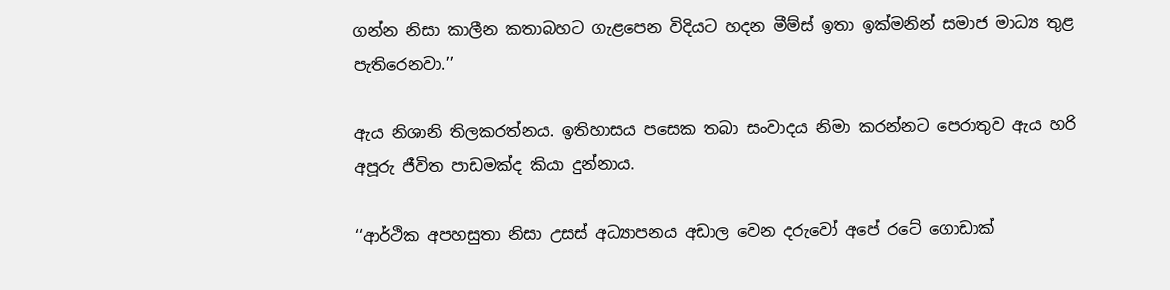ගන්න නිසා කාලීන කතාබහට ගැළපෙන විදියට හදන මීම්ස් ඉතා ඉක්මනින් සමාජ මාධ්‍ය තුළ පැතිරෙනවා.’’

ඇය නිශානි තිලකරත්නය. ඉතිහාසය පසෙක තබා සංවාදය නිමා කරන්නට පෙරාතුව ඇය හරි අපූරු ජීවිත පාඩමක්ද කියා දුන්නාය.

‘‘ආර්ථික අපහසුතා නිසා උසස් අධ්‍යාපනය අඩාල වෙන දරුවෝ අපේ රටේ ගොඩාක්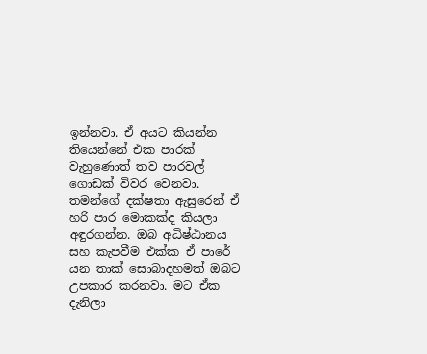ඉන්නවා. ඒ අයට කියන්න තියෙන්නේ එක පාරක් වැහුණොත් තව පාරවල් ගොඩක් විවර වෙනවා. තමන්ගේ දක්ෂතා ඇසුරෙන් ඒ හරි පාර මොකක්ද කියලා අඳුරගන්න. ඔබ අධිෂ්ඨානය සහ කැපවීම එක්ක ඒ පාරේ යන තාක් සොබාදහමත් ඔබට උපකාර කරනවා. මට ඒක දැනිලා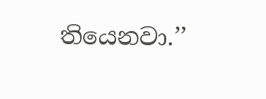තියෙනවා.’’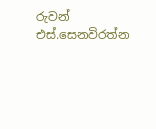රුවන් එස්.සෙනවිරත්න